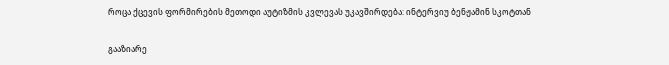როცა ქცევის ფორმირების მეთოდი აუტიზმის კვლევას უკავშირდება: ინტერვიუ ბენჟამინ სკოტთან

გააზიარე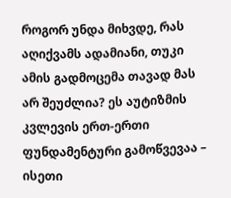როგორ უნდა მიხვდე, რას აღიქვამს ადამიანი, თუკი ამის გადმოცემა თავად მას არ შეუძლია? ეს აუტიზმის კვლევის ერთ-ერთი ფუნდამენტური გამოწვევაა – ისეთი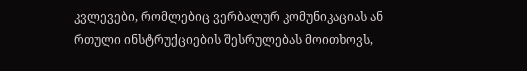კვლევები, რომლებიც ვერბალურ კომუნიკაციას ან რთული ინსტრუქციების შესრულებას მოითხოვს,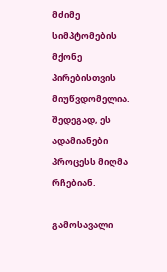მძიმე სიმპტომების მქონე პირებისთვის მიუწვდომელია. შედეგად, ეს ადამიანები პროცესს მიღმა რჩებიან.

გამოსავალი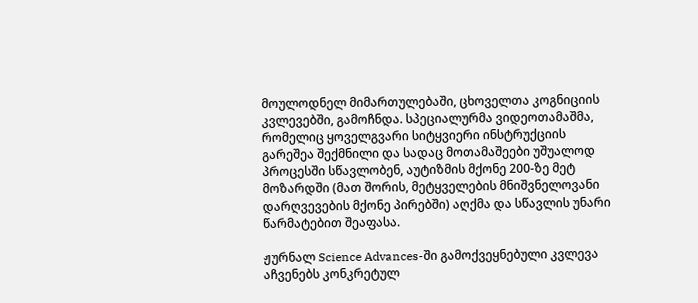მოულოდნელ მიმართულებაში, ცხოველთა კოგნიციის კვლევებში, გამოჩნდა. სპეციალურმა ვიდეოთამაშმა, რომელიც ყოველგვარი სიტყვიერი ინსტრუქციის გარეშეა შექმნილი და სადაც მოთამაშეები უშუალოდ პროცესში სწავლობენ, აუტიზმის მქონე 200-ზე მეტ მოზარდში (მათ შორის, მეტყველების მნიშვნელოვანი დარღვევების მქონე პირებში) აღქმა და სწავლის უნარი წარმატებით შეაფასა.

ჟურნალ Science Advances-ში გამოქვეყნებული კვლევა აჩვენებს კონკრეტულ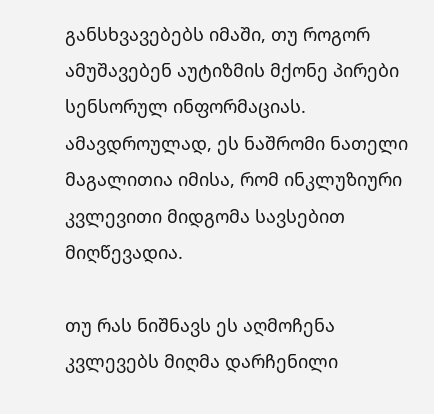განსხვავებებს იმაში, თუ როგორ ამუშავებენ აუტიზმის მქონე პირები სენსორულ ინფორმაციას. ამავდროულად, ეს ნაშრომი ნათელი მაგალითია იმისა, რომ ინკლუზიური კვლევითი მიდგომა სავსებით მიღწევადია.

თუ რას ნიშნავს ეს აღმოჩენა კვლევებს მიღმა დარჩენილი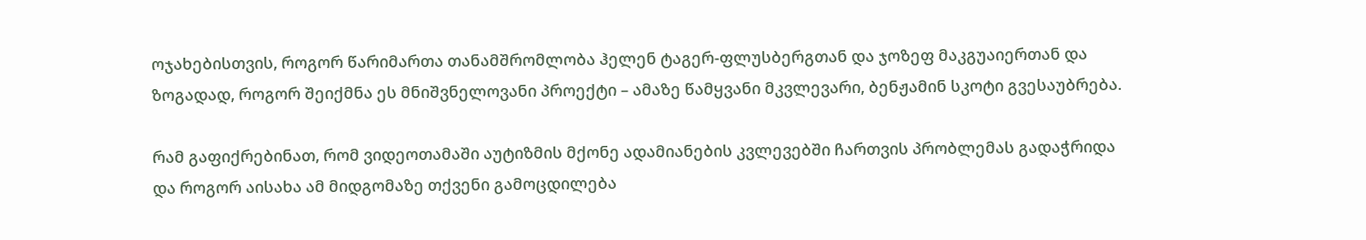ოჯახებისთვის, როგორ წარიმართა თანამშრომლობა ჰელენ ტაგერ-ფლუსბერგთან და ჯოზეფ მაკგუაიერთან და ზოგადად, როგორ შეიქმნა ეს მნიშვნელოვანი პროექტი – ამაზე წამყვანი მკვლევარი, ბენჟამინ სკოტი გვესაუბრება.

რამ გაფიქრებინათ, რომ ვიდეოთამაში აუტიზმის მქონე ადამიანების კვლევებში ჩართვის პრობლემას გადაჭრიდა და როგორ აისახა ამ მიდგომაზე თქვენი გამოცდილება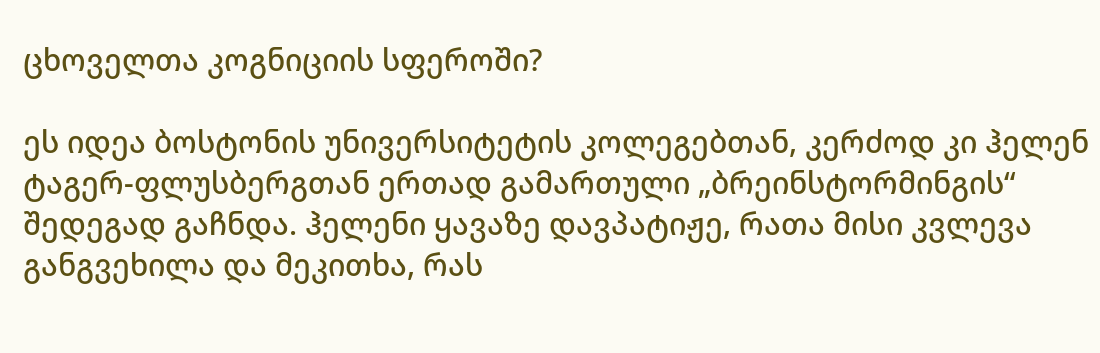ცხოველთა კოგნიციის სფეროში?

ეს იდეა ბოსტონის უნივერსიტეტის კოლეგებთან, კერძოდ კი ჰელენ ტაგერ-ფლუსბერგთან ერთად გამართული „ბრეინსტორმინგის“ შედეგად გაჩნდა. ჰელენი ყავაზე დავპატიჟე, რათა მისი კვლევა განგვეხილა და მეკითხა, რას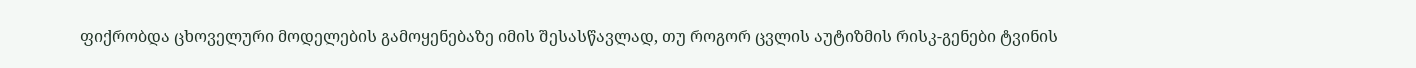ფიქრობდა ცხოველური მოდელების გამოყენებაზე იმის შესასწავლად, თუ როგორ ცვლის აუტიზმის რისკ-გენები ტვინის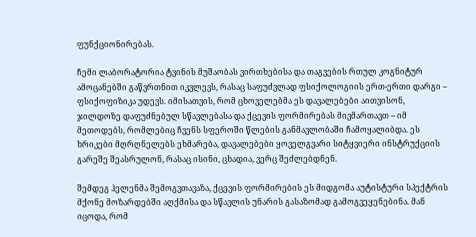ფუნქციონირებას.

ჩემი ლაბორატორია ტვინის მუშაობას ვირთხებისა და თაგვების რთულ კოგნიტურ ამოცანებში გაწვრთნით იკვლევს, რასაც საფუძვლად ფსიქოლოგიის ერთ-ერთი დარგი – ფსიქოფიზიკა უდევს. იმისათვის, რომ ცხოველებმა ეს დავალებები აითვისონ, ჯილდოზე დაფუძნებულ სწავლებასა და ქცევის ფორმირებას მივმართავთ – იმ მეთოდებს, რომლებიც ჩვენს სფეროში წლების განმავლობაში ჩამოყალიბდა. ეს ხრიკები მღრღნელებს ეხმარება, დავალებები ყოველგვარი სიტყვიერი ინსტრუქციის გარეშე შეასრულონ, რასაც ისინი, ცხადია, ვერც შეძლებდნენ.

შემდეგ ჰელენმა შემოგვთავაზა, ქცევის ფორმირების ეს მიდგომა აუტისტური სპექტრის მქონე მოზარდებში აღქმისა და სწავლის უნარის გასაზომად გამოგვეყენებინა. მან იცოდა, რომ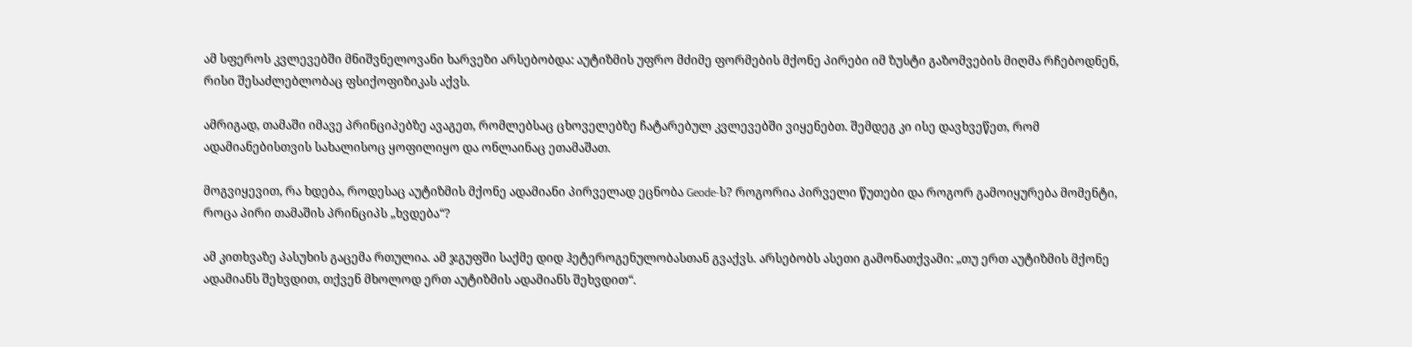ამ სფეროს კვლევებში მნიშვნელოვანი ხარვეზი არსებობდა: აუტიზმის უფრო მძიმე ფორმების მქონე პირები იმ ზუსტი გაზომვების მიღმა რჩებოდნენ, რისი შესაძლებლობაც ფსიქოფიზიკას აქვს.

ამრიგად, თამაში იმავე პრინციპებზე ავაგეთ, რომლებსაც ცხოველებზე ჩატარებულ კვლევებში ვიყენებთ. შემდეგ კი ისე დავხვეწეთ, რომ ადამიანებისთვის სახალისოც ყოფილიყო და ონლაინაც ეთამაშათ.

მოგვიყევით, რა ხდება, როდესაც აუტიზმის მქონე ადამიანი პირველად ეცნობა Geode-ს? როგორია პირველი წუთები და როგორ გამოიყურება მომენტი, როცა პირი თამაშის პრინციპს „ხვდება“?

ამ კითხვაზე პასუხის გაცემა რთულია. ამ ჯგუფში საქმე დიდ ჰეტეროგენულობასთან გვაქვს. არსებობს ასეთი გამონათქვამი: „თუ ერთ აუტიზმის მქონე ადამიანს შეხვდით, თქვენ მხოლოდ ერთ აუტიზმის ადამიანს შეხვდით“.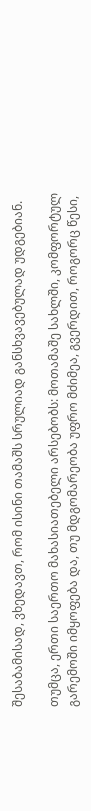შესაბამისად, ვხედავთ, რომ ისინი თამაშს სრულიად განსხვავებულად უდგებიან.

თუმცა, ერთი საერთო მახასიათებელი არსებობს: მოთამაშე სახლში, კომფორტულ გარემოში იმყოფება და, თუ მდგომარეობა უფრო მძიმეა, გვერდით, როგორც წესი,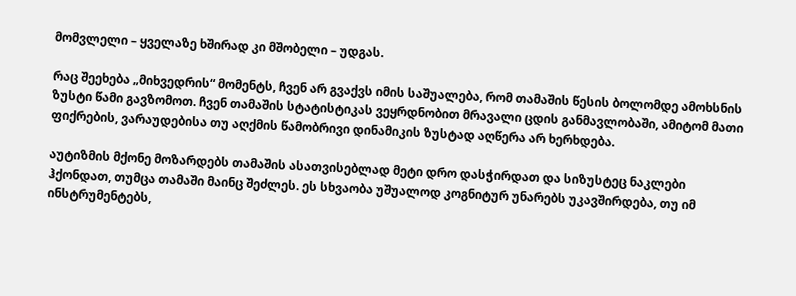მომვლელი – ყველაზე ხშირად კი მშობელი – უდგას.

რაც შეეხება „მიხვედრის“ მომენტს, ჩვენ არ გვაქვს იმის საშუალება, რომ თამაშის წესის ბოლომდე ამოხსნის ზუსტი წამი გავზომოთ. ჩვენ თამაშის სტატისტიკას ვეყრდნობით მრავალი ცდის განმავლობაში, ამიტომ მათი ფიქრების, ვარაუდებისა თუ აღქმის წამობრივი დინამიკის ზუსტად აღწერა არ ხერხდება.

აუტიზმის მქონე მოზარდებს თამაშის ასათვისებლად მეტი დრო დასჭირდათ და სიზუსტეც ნაკლები ჰქონდათ, თუმცა თამაში მაინც შეძლეს. ეს სხვაობა უშუალოდ კოგნიტურ უნარებს უკავშირდება, თუ იმ ინსტრუმენტებს,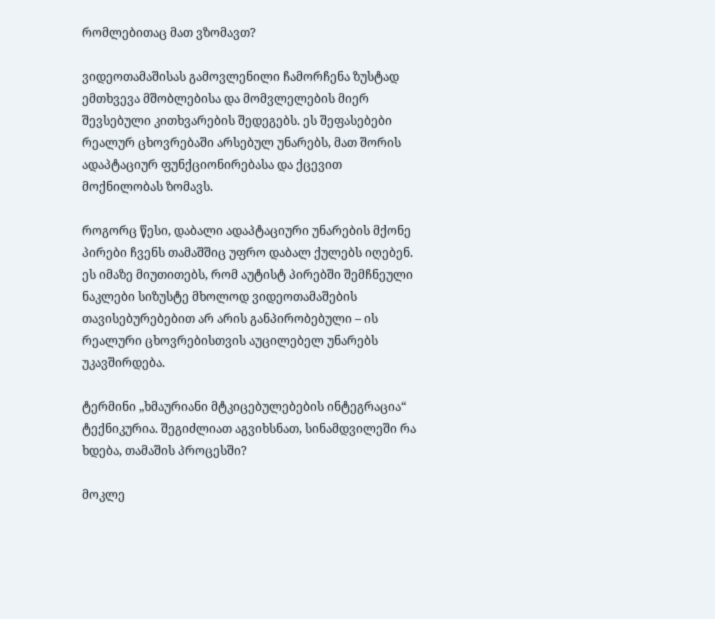რომლებითაც მათ ვზომავთ?

ვიდეოთამაშისას გამოვლენილი ჩამორჩენა ზუსტად ემთხვევა მშობლებისა და მომვლელების მიერ შევსებული კითხვარების შედეგებს. ეს შეფასებები რეალურ ცხოვრებაში არსებულ უნარებს, მათ შორის ადაპტაციურ ფუნქციონირებასა და ქცევით მოქნილობას ზომავს.

როგორც წესი, დაბალი ადაპტაციური უნარების მქონე პირები ჩვენს თამაშშიც უფრო დაბალ ქულებს იღებენ. ეს იმაზე მიუთითებს, რომ აუტისტ პირებში შემჩნეული ნაკლები სიზუსტე მხოლოდ ვიდეოთამაშების თავისებურებებით არ არის განპირობებული – ის რეალური ცხოვრებისთვის აუცილებელ უნარებს უკავშირდება.

ტერმინი „ხმაურიანი მტკიცებულებების ინტეგრაცია“ ტექნიკურია. შეგიძლიათ აგვიხსნათ, სინამდვილეში რა ხდება, თამაშის პროცესში?

მოკლე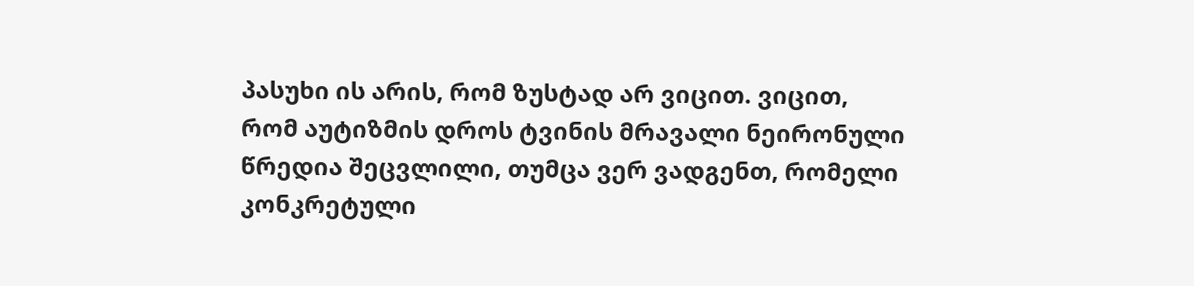პასუხი ის არის, რომ ზუსტად არ ვიცით. ვიცით, რომ აუტიზმის დროს ტვინის მრავალი ნეირონული წრედია შეცვლილი, თუმცა ვერ ვადგენთ, რომელი კონკრეტული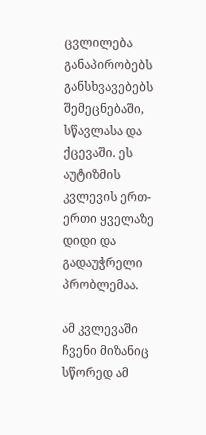ცვლილება განაპირობებს განსხვავებებს შემეცნებაში, სწავლასა და ქცევაში. ეს აუტიზმის კვლევის ერთ-ერთი ყველაზე დიდი და გადაუჭრელი პრობლემაა.

ამ კვლევაში ჩვენი მიზანიც სწორედ ამ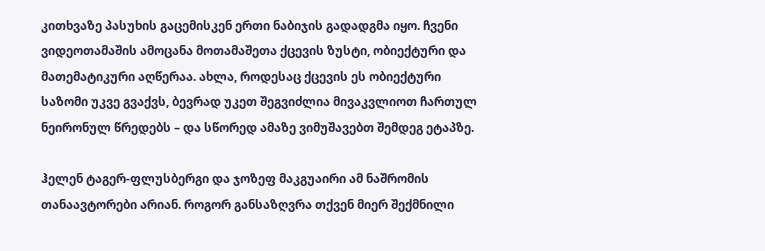კითხვაზე პასუხის გაცემისკენ ერთი ნაბიჯის გადადგმა იყო. ჩვენი ვიდეოთამაშის ამოცანა მოთამაშეთა ქცევის ზუსტი, ობიექტური და მათემატიკური აღწერაა. ახლა, როდესაც ქცევის ეს ობიექტური საზომი უკვე გვაქვს, ბევრად უკეთ შეგვიძლია მივაკვლიოთ ჩართულ ნეირონულ წრედებს – და სწორედ ამაზე ვიმუშავებთ შემდეგ ეტაპზე.

ჰელენ ტაგერ-ფლუსბერგი და ჯოზეფ მაკგუაირი ამ ნაშრომის თანაავტორები არიან. როგორ განსაზღვრა თქვენ მიერ შექმნილი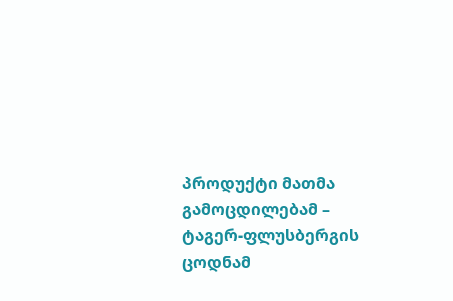პროდუქტი მათმა გამოცდილებამ – ტაგერ-ფლუსბერგის ცოდნამ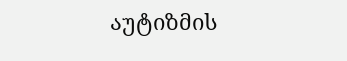აუტიზმის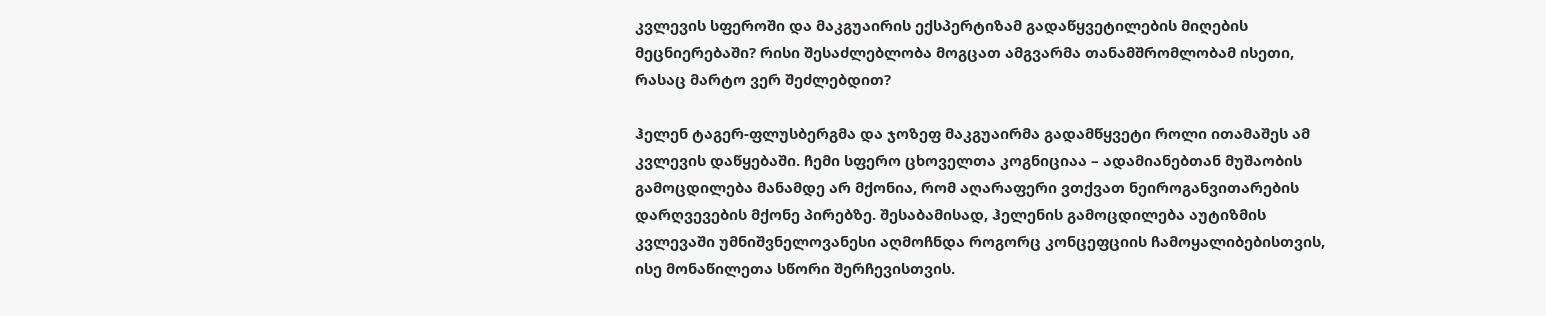კვლევის სფეროში და მაკგუაირის ექსპერტიზამ გადაწყვეტილების მიღების მეცნიერებაში? რისი შესაძლებლობა მოგცათ ამგვარმა თანამშრომლობამ ისეთი, რასაც მარტო ვერ შეძლებდით?

ჰელენ ტაგერ-ფლუსბერგმა და ჯოზეფ მაკგუაირმა გადამწყვეტი როლი ითამაშეს ამ კვლევის დაწყებაში. ჩემი სფერო ცხოველთა კოგნიციაა – ადამიანებთან მუშაობის გამოცდილება მანამდე არ მქონია, რომ აღარაფერი ვთქვათ ნეიროგანვითარების დარღვევების მქონე პირებზე. შესაბამისად, ჰელენის გამოცდილება აუტიზმის კვლევაში უმნიშვნელოვანესი აღმოჩნდა როგორც კონცეფციის ჩამოყალიბებისთვის, ისე მონაწილეთა სწორი შერჩევისთვის.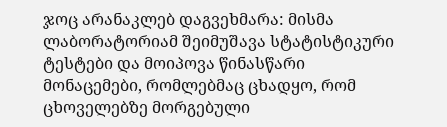ჯოც არანაკლებ დაგვეხმარა: მისმა ლაბორატორიამ შეიმუშავა სტატისტიკური ტესტები და მოიპოვა წინასწარი მონაცემები, რომლებმაც ცხადყო, რომ ცხოველებზე მორგებული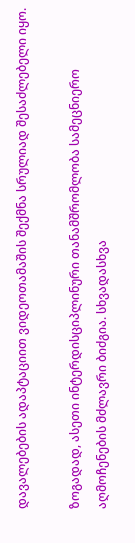დავალებების ადაპტაციით ვიდეოთამაშის შექმნა სრულიად შესაძლებელი იყო.

ზოგადად, ასეთი ინტერდისციპლინური თანამშრომლობა სამეცნიერო აღმოჩენების მძლავრი ბიძგია. სხვადასხვა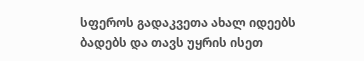სფეროს გადაკვეთა ახალ იდეებს ბადებს და თავს უყრის ისეთ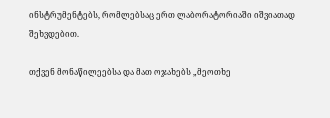ინსტრუმენტებს, რომლებსაც ერთ ლაბორატორიაში იშვიათად შეხვდებით.

თქვენ მონაწილეებსა და მათ ოჯახებს „მეოთხე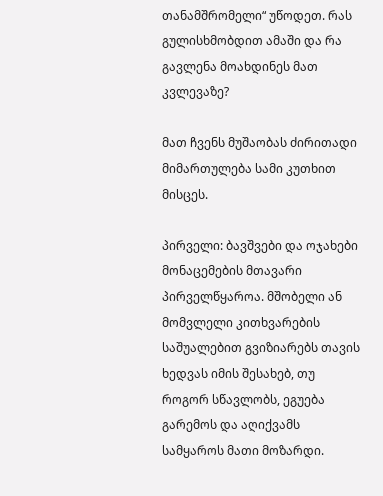თანამშრომელი“ უწოდეთ. რას გულისხმობდით ამაში და რა გავლენა მოახდინეს მათ კვლევაზე?

მათ ჩვენს მუშაობას ძირითადი მიმართულება სამი კუთხით მისცეს.

პირველი: ბავშვები და ოჯახები მონაცემების მთავარი პირველწყაროა. მშობელი ან მომვლელი კითხვარების საშუალებით გვიზიარებს თავის ხედვას იმის შესახებ, თუ როგორ სწავლობს, ეგუება გარემოს და აღიქვამს სამყაროს მათი მოზარდი.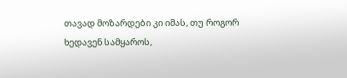თავად მოზარდები კი იმას, თუ როგორ ხედავენ სამყაროს,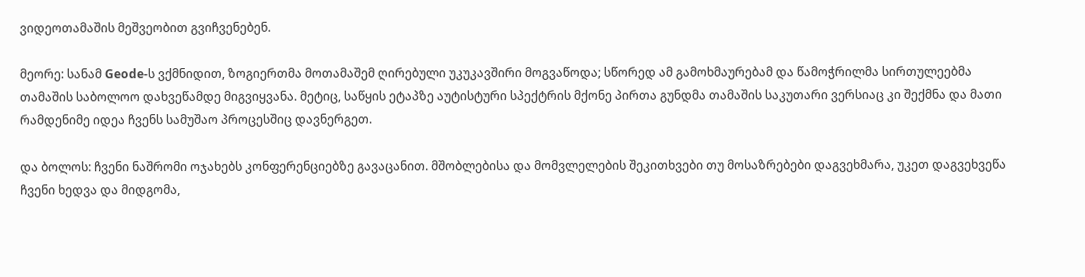ვიდეოთამაშის მეშვეობით გვიჩვენებენ.

მეორე: სანამ Geode-ს ვქმნიდით, ზოგიერთმა მოთამაშემ ღირებული უკუკავშირი მოგვაწოდა; სწორედ ამ გამოხმაურებამ და წამოჭრილმა სირთულეებმა თამაშის საბოლოო დახვეწამდე მიგვიყვანა. მეტიც, საწყის ეტაპზე აუტისტური სპექტრის მქონე პირთა გუნდმა თამაშის საკუთარი ვერსიაც კი შექმნა და მათი რამდენიმე იდეა ჩვენს სამუშაო პროცესშიც დავნერგეთ.

და ბოლოს: ჩვენი ნაშრომი ოჯახებს კონფერენციებზე გავაცანით. მშობლებისა და მომვლელების შეკითხვები თუ მოსაზრებები დაგვეხმარა, უკეთ დაგვეხვეწა ჩვენი ხედვა და მიდგომა,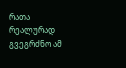რათა რეალურად გვეგრძნო ამ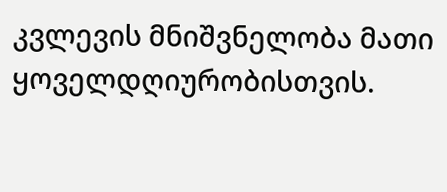კვლევის მნიშვნელობა მათი ყოველდღიურობისთვის.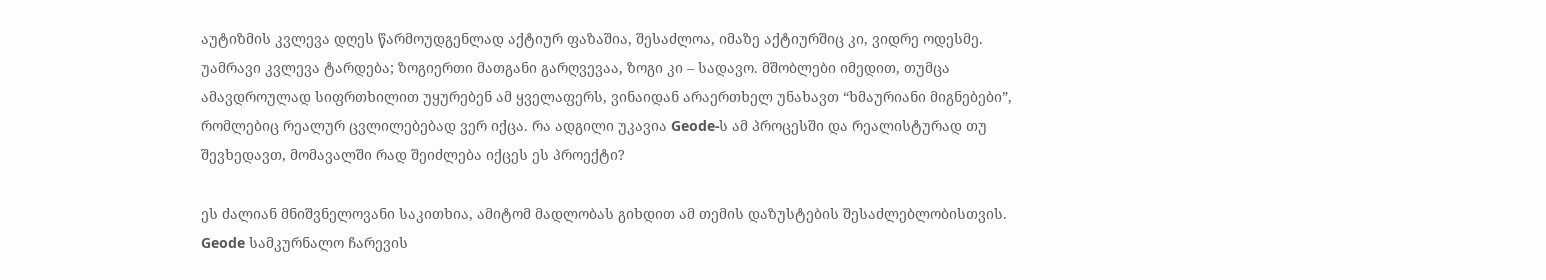აუტიზმის კვლევა დღეს წარმოუდგენლად აქტიურ ფაზაშია, შესაძლოა, იმაზე აქტიურშიც კი, ვიდრე ოდესმე. უამრავი კვლევა ტარდება; ზოგიერთი მათგანი გარღვევაა, ზოგი კი – სადავო. მშობლები იმედით, თუმცა ამავდროულად სიფრთხილით უყურებენ ამ ყველაფერს, ვინაიდან არაერთხელ უნახავთ “ხმაურიანი მიგნებები”, რომლებიც რეალურ ცვლილებებად ვერ იქცა. რა ადგილი უკავია Geode-ს ამ პროცესში და რეალისტურად თუ შევხედავთ, მომავალში რად შეიძლება იქცეს ეს პროექტი?

ეს ძალიან მნიშვნელოვანი საკითხია, ამიტომ მადლობას გიხდით ამ თემის დაზუსტების შესაძლებლობისთვის. Geode სამკურნალო ჩარევის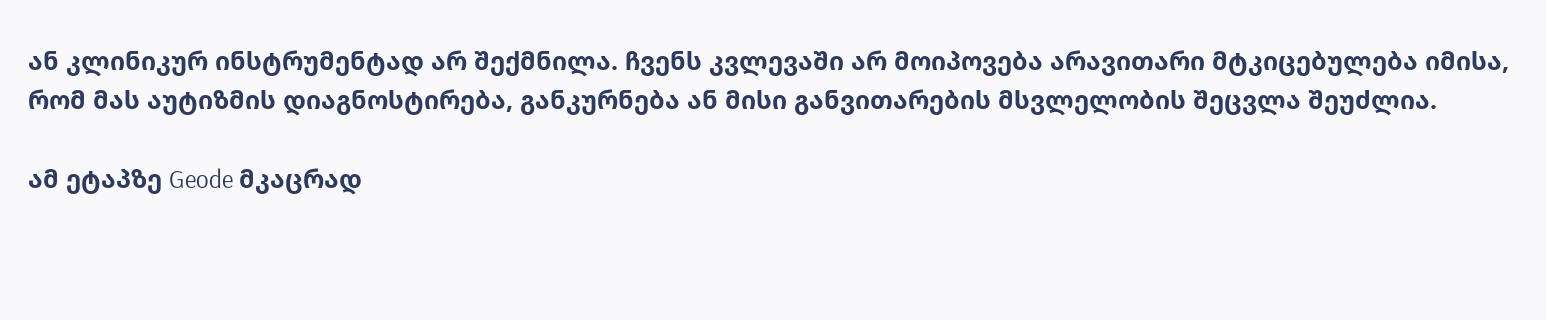ან კლინიკურ ინსტრუმენტად არ შექმნილა. ჩვენს კვლევაში არ მოიპოვება არავითარი მტკიცებულება იმისა, რომ მას აუტიზმის დიაგნოსტირება, განკურნება ან მისი განვითარების მსვლელობის შეცვლა შეუძლია.

ამ ეტაპზე Geode მკაცრად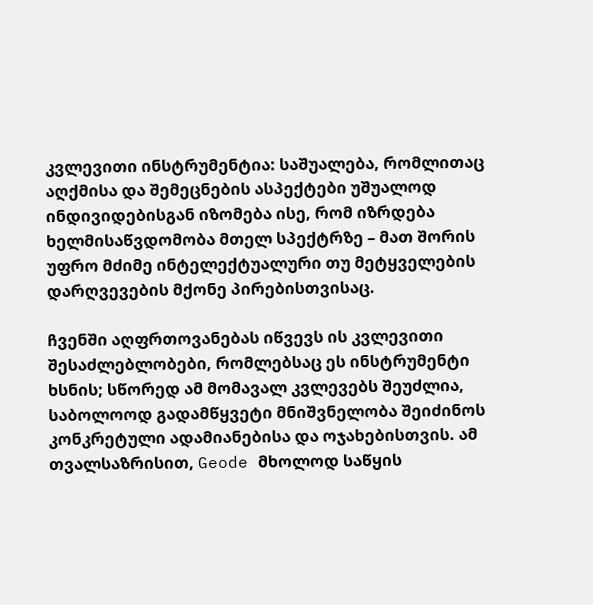კვლევითი ინსტრუმენტია: საშუალება, რომლითაც აღქმისა და შემეცნების ასპექტები უშუალოდ ინდივიდებისგან იზომება ისე, რომ იზრდება ხელმისაწვდომობა მთელ სპექტრზე – მათ შორის უფრო მძიმე ინტელექტუალური თუ მეტყველების დარღვევების მქონე პირებისთვისაც.

ჩვენში აღფრთოვანებას იწვევს ის კვლევითი შესაძლებლობები, რომლებსაც ეს ინსტრუმენტი ხსნის; სწორედ ამ მომავალ კვლევებს შეუძლია, საბოლოოდ გადამწყვეტი მნიშვნელობა შეიძინოს კონკრეტული ადამიანებისა და ოჯახებისთვის. ამ თვალსაზრისით, Geode მხოლოდ საწყის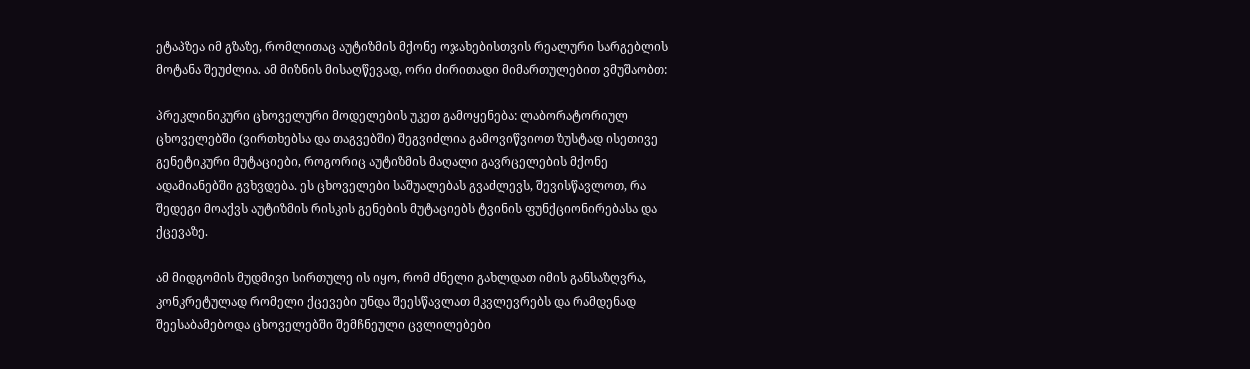ეტაპზეა იმ გზაზე, რომლითაც აუტიზმის მქონე ოჯახებისთვის რეალური სარგებლის მოტანა შეუძლია. ამ მიზნის მისაღწევად, ორი ძირითადი მიმართულებით ვმუშაობთ:

პრეკლინიკური ცხოველური მოდელების უკეთ გამოყენება: ლაბორატორიულ ცხოველებში (ვირთხებსა და თაგვებში) შეგვიძლია გამოვიწვიოთ ზუსტად ისეთივე გენეტიკური მუტაციები, როგორიც აუტიზმის მაღალი გავრცელების მქონე ადამიანებში გვხვდება. ეს ცხოველები საშუალებას გვაძლევს, შევისწავლოთ, რა შედეგი მოაქვს აუტიზმის რისკის გენების მუტაციებს ტვინის ფუნქციონირებასა და ქცევაზე.

ამ მიდგომის მუდმივი სირთულე ის იყო, რომ ძნელი გახლდათ იმის განსაზღვრა, კონკრეტულად რომელი ქცევები უნდა შეესწავლათ მკვლევრებს და რამდენად შეესაბამებოდა ცხოველებში შემჩნეული ცვლილებები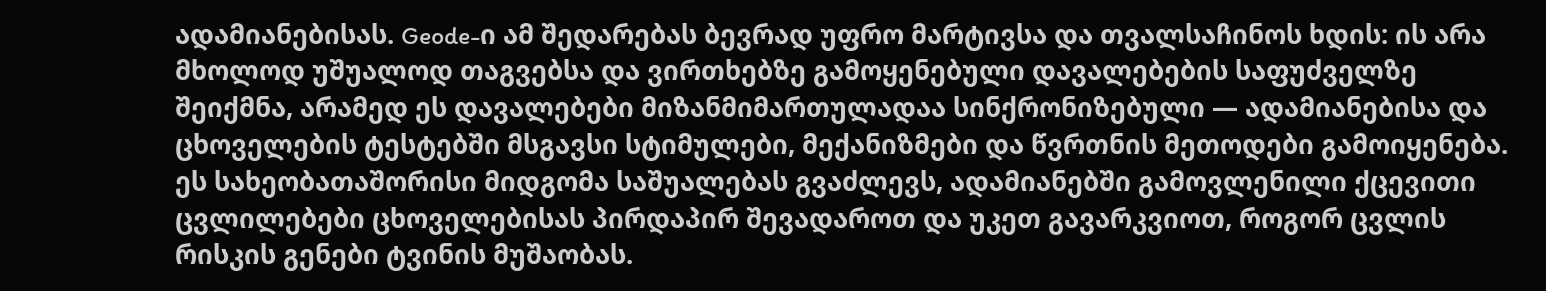ადამიანებისას. Geode-ი ამ შედარებას ბევრად უფრო მარტივსა და თვალსაჩინოს ხდის: ის არა მხოლოდ უშუალოდ თაგვებსა და ვირთხებზე გამოყენებული დავალებების საფუძველზე შეიქმნა, არამედ ეს დავალებები მიზანმიმართულადაა სინქრონიზებული — ადამიანებისა და ცხოველების ტესტებში მსგავსი სტიმულები, მექანიზმები და წვრთნის მეთოდები გამოიყენება. ეს სახეობათაშორისი მიდგომა საშუალებას გვაძლევს, ადამიანებში გამოვლენილი ქცევითი ცვლილებები ცხოველებისას პირდაპირ შევადაროთ და უკეთ გავარკვიოთ, როგორ ცვლის რისკის გენები ტვინის მუშაობას.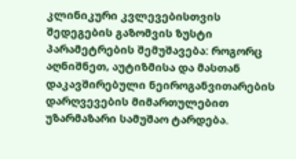კლინიკური კვლევებისთვის შედეგების გაზომვის ზუსტი პარამეტრების შემუშავება: როგორც აღნიშნეთ, აუტიზმისა და მასთან დაკავშირებული ნეიროგანვითარების დარღვევების მიმართულებით უზარმაზარი სამუშაო ტარდება.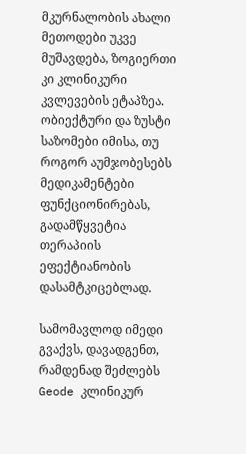მკურნალობის ახალი მეთოდები უკვე მუშავდება, ზოგიერთი კი კლინიკური კვლევების ეტაპზეა. ობიექტური და ზუსტი საზომები იმისა, თუ როგორ აუმჯობესებს მედიკამენტები ფუნქციონირებას, გადამწყვეტია თერაპიის ეფექტიანობის დასამტკიცებლად.

სამომავლოდ იმედი გვაქვს, დავადგენთ, რამდენად შეძლებს Geode კლინიკურ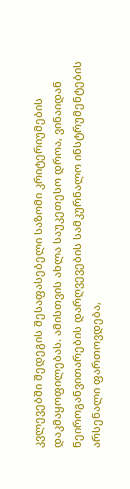კვლევებში შედეგის შესაფასებელი საზომი კრიტერიუმების დაკმაყოფილებას. ამისთვის ახლა საუკეთესო დროა, ვინაიდან ნეიროგანვითარების დარღვევების სამკურნალო ინსტრუმენტების არსენალი ფართოვდება,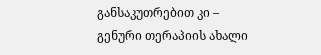განსაკუთრებით კი – გენური თერაპიის ახალი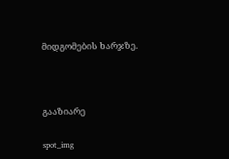მიდგომების ხარჯზე.



გააზიარე

spot_img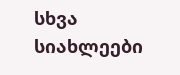სხვა სიახლეები